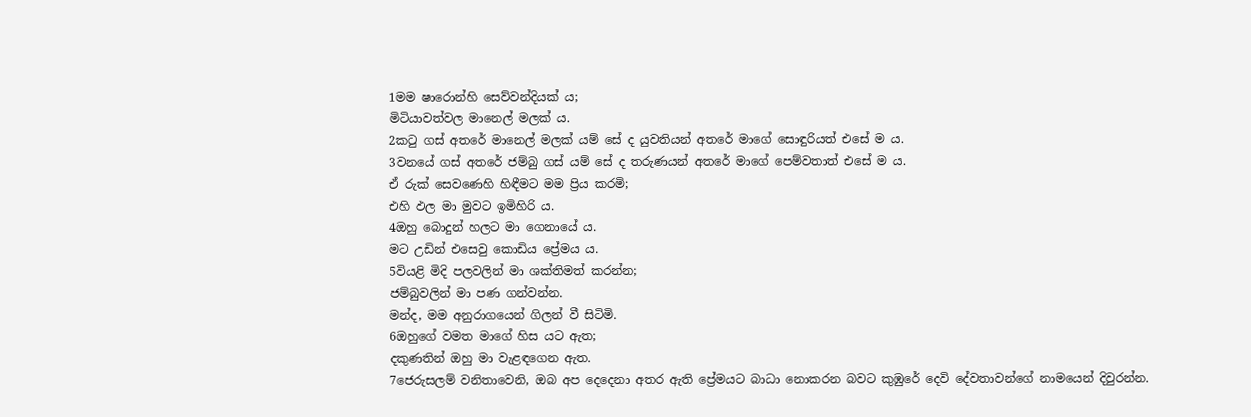1මම ෂාරොන්හි සෙව්වන්දියක් ය;
මිටියාවත්වල මානෙල් මලක් ය.
2කටු ගස් අතරේ මානෙල් මලක් යම් සේ ද යුවතියන් අතරේ මාගේ සොඳුරියත් එසේ ම ය.
3වනයේ ගස් අතරේ ජම්බු ගස් යම් සේ ද තරුණයන් අතරේ මාගේ පෙම්වතාත් එසේ ම ය.
ඒ රුක් සෙවණෙහි හිඳීමට මම ප්‍රිය කරමි;
එහි ඵල මා මුවට ඉමිහිරි ය.
4ඔහු බොදුන් හලට මා ගෙනායේ ය.
මට උඩින් එසෙවු කොඩිය ප්‍රේමය ය.
5වියළි මිදි පලවලින් මා ශක්තිමත් කරන්න;
ජම්බුවලින් මා පණ ගන්වන්න.
මන්ද, මම අනුරාගයෙන් ගිලන් වී සිටිමි.
6ඔහුගේ වමත මාගේ හිස යට ඇත;
දකුණතින් ඔහු මා වැළඳගෙන ඇත.
7ජෙරුසලම් වනිතාවෙනි, ඔබ අප දෙදෙනා අතර ඇති ප්‍රේමයට බාධා නොකරන බවට කුඹුරේ දෙවි දේවතාවන්ගේ නාමයෙන් දිවුරන්න.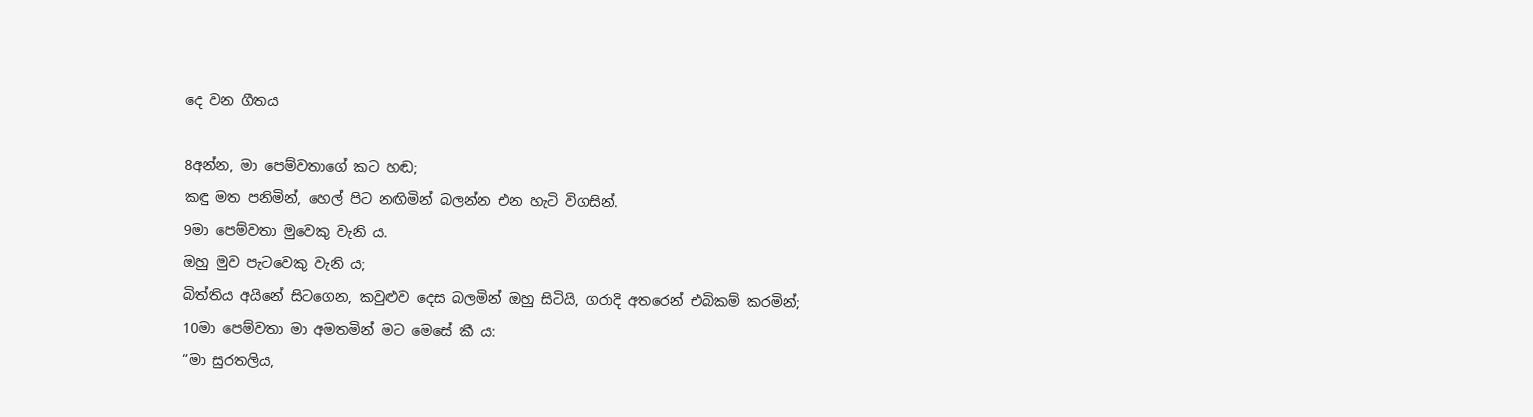දෙ වන ගීතය

8අන්න, මා පෙම්වතාගේ කට හඬ;
කඳු මත පනිමින්, හෙල් පිට නඟිමින් බලන්න එන හැටි විගසින්.
9මා පෙම්වතා මුවෙකු වැනි ය.
ඔහු මුව පැටවෙකු වැනි ය;
බිත්තිය අයිනේ සිටගෙන, කවුළුව දෙස බලමින් ඔහු සිටියි, ගරාදි අතරෙන් එබිකම් කරමින්;
10මා පෙම්වතා මා අමතමින් මට මෙසේ කී ය:
“මා සුරතලිය,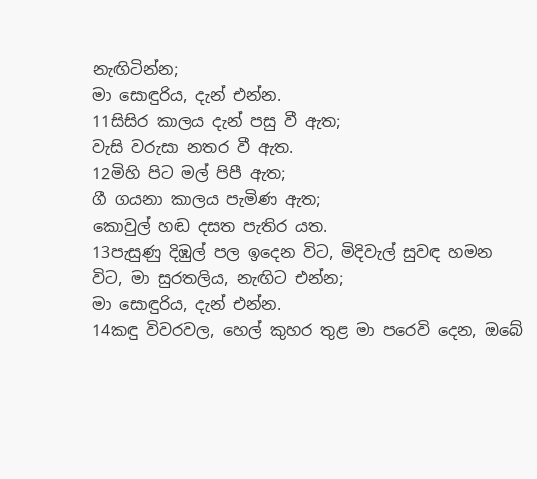නැඟිටින්න;
මා සොඳුරිය, දැන් එන්න.
11සිසිර කාලය දැන් පසු වී ඇත;
වැසි වරුසා නතර වී ඇත.
12මිහි පිට මල් පිපී ඇත;
ගී ගයනා කාලය පැමිණ ඇත;
කොවුල් හඬ දසත පැතිර යත.
13පැසුණු දිඹුල් පල ඉදෙන විට, මිදිවැල් සුවඳ හමන විට, මා සුරතලිය, නැඟිට එන්න;
මා සොඳුරිය, දැන් එන්න.
14කඳු විවරවල, හෙල් කුහර තුළ මා පරෙවි දෙන, ඔබේ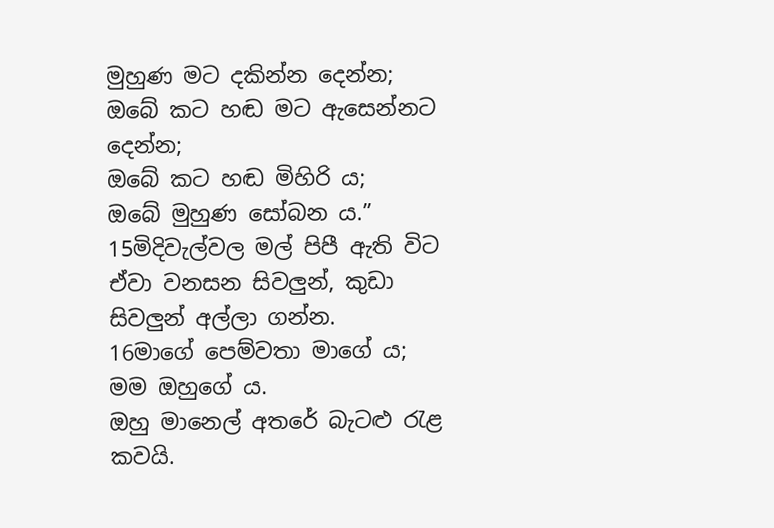මුහුණ මට දකින්න දෙන්න;
ඔබේ කට හඬ මට ඇසෙන්නට දෙන්න;
ඔබේ කට හඬ මිහිරි ය;
ඔබේ මුහුණ සෝබන ය.”
15මිදිවැල්වල මල් පිපී ඇති විට ඒවා වනසන සිවලුන්, කුඩා සිවලුන් අල්ලා ගන්න.
16මාගේ පෙම්වතා මාගේ ය;
මම ඔහුගේ ය.
ඔහු මානෙල් අතරේ බැටළු රැළ කවයි.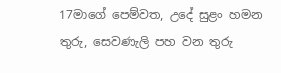17මාගේ පෙම්වත, උදේ සුළං හමන තුරු, සෙවණැලි පහ වන තුරු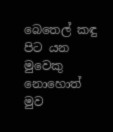බෙතෙල් කඳු පිට යන මුවෙකු නොහොත් මුව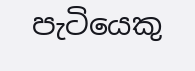පැටියෙකු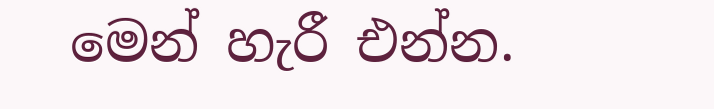මෙන් හැරී එන්න.